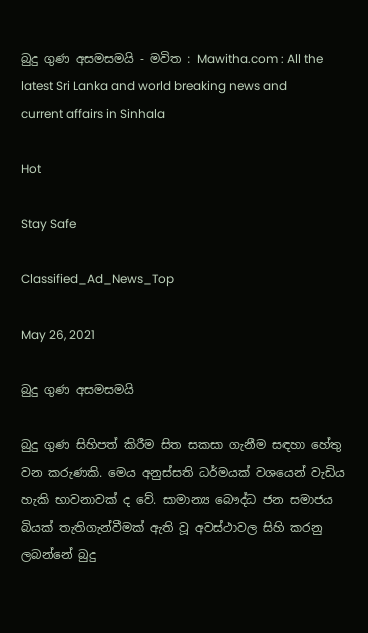බුදු ගුණ අසමසමයි - මවිත : Mawitha.com : All the latest Sri Lanka and world breaking news and current affairs in Sinhala

Hot

Stay Safe

Classified_Ad_News_Top

May 26, 2021

බුදු ගුණ අසමසමයි

බුදු ගුණ සිහිපත් කිරීම සිත සකසා ගැනීම සඳහා හේතු වන කරුණකි. මෙය අනුස්සති ධර්මයක් වශයෙන් වැඩිය හැකි භාවනාවක් ද වේ. සාමාන්‍ය බෞද්ධ ජන සමාජය බියක් තැතිගැන්වීමක් ඇති වූ අවස්ථාවල සිහි කරනු ලබන්නේ බුදු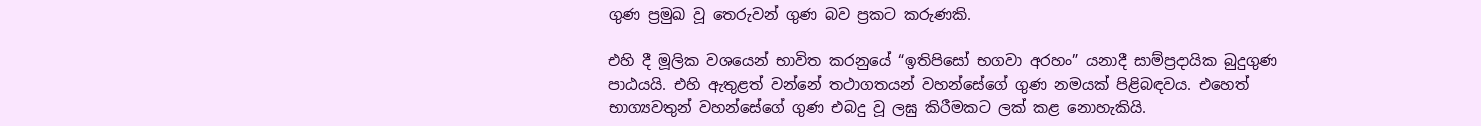ගුණ ප්‍රමුඛ වූ තෙරුවන් ගුණ බව ප්‍රකට කරුණකි.

එහි දී මූලික වශයෙන් භාවිත කරනුයේ “ඉතිපිසෝ භගවා අරහං” යනාදී සාම්ප්‍රදායික බුදුගුණ පාඨයයි. එහි ඇතුළත් වන්නේ තථාගතයන් වහන්සේගේ ගුණ නමයක් පිළිබඳවය. එහෙත් භාග්‍යවතුන් වහන්සේගේ ගුණ එබදු වූ ලඝු කිරීමකට ලක් කළ නොහැකියි.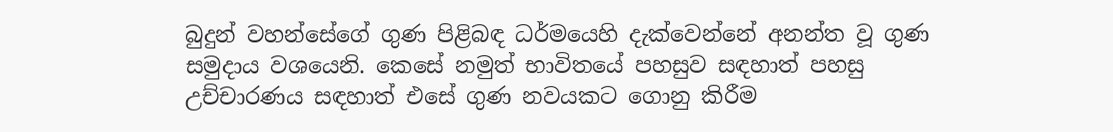බුදුන් වහන්සේගේ ගුණ පිළිබඳ ධර්මයෙහි දැක්වෙන්නේ අනන්ත වූ ගුණ සමුදාය වශයෙනි. කෙසේ නමුත් භාවිතයේ පහසුව සඳහාත් පහසු උච්චාරණය සඳහාත් එසේ ගුණ නවයකට ගොනු කිරීම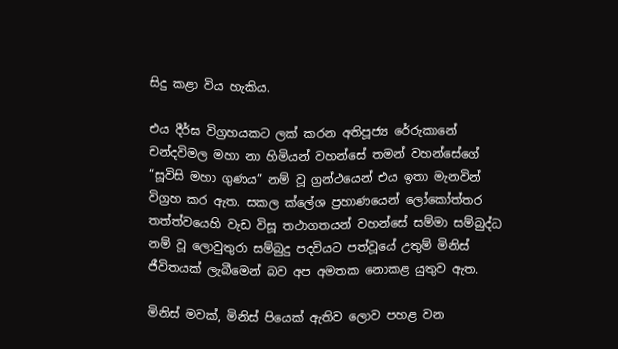සිදු කළා විය හැකිය.

එය දීර්ඝ විග්‍රහයකට ලක් කරන අතිපූජ්‍ය රේරුකානේ චන්දවිමල මහා නා හිමියන් වහන්සේ තමන් වහන්සේගේ “සූවිසි මහා ගුණය” නම් වූ ග්‍රන්ථයෙන් එය ඉතා මැනවින් විග්‍රහ කර ඇත. සකල ක්ලේශ ප්‍රහාණයෙන් ලෝකෝත්තර තත්ත්වයෙහි වැඩ විසූ තථාගතයන් වහන්සේ සම්මා සම්බුද්ධ නම් වූ ලොවුතුරා සම්බුදු පදවියට පත්වූයේ උතුම් මිනිස් ජීවිතයක් ලැබීමෙන් බව අප අමතක නොකළ යුතුව ඇත.

මිනිස් මවක්, මිනිස් පියෙක් ඇතිව ලොව පහළ වන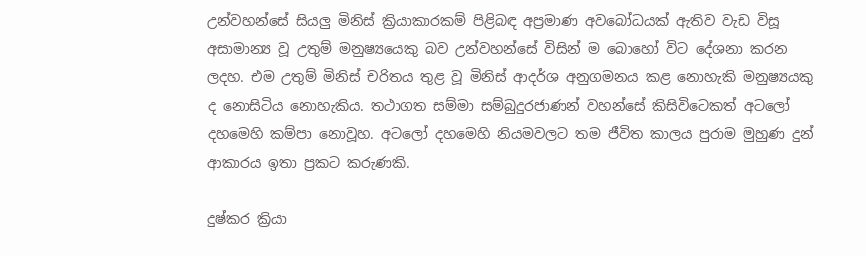උන්වහන්සේ සියලු මිනිස් ක්‍රියාකාරකම් පිළිබඳ අප්‍රමාණ අවබෝධයක් ඇතිව වැඩ විසූ අසාමාන්‍ය වූ උතුම් මනුෂ්‍යයෙකු බව උන්වහන්සේ විසින් ම බොහෝ විට දේශනා කරන ලදහ. එම උතුම් මිනිස් චරිතය තුළ වූ මිනිස් ආදර්ශ අනුගමනය කළ නොහැකි මනුෂ්‍යයකු ද නොසිටිය නොහැකිය. තථාගත සම්මා සම්බුදුරජාණන් වහන්සේ කිසිවිටෙකත් අටලෝ දහමෙහි කම්පා නොවූහ. අටලෝ දහමෙහි නියමවලට තම ජීවිත කාලය පුරාම මුහුණ දුන් ආකාරය ඉතා ප්‍රකට කරුණකි.

දුෂ්කර ක්‍රියා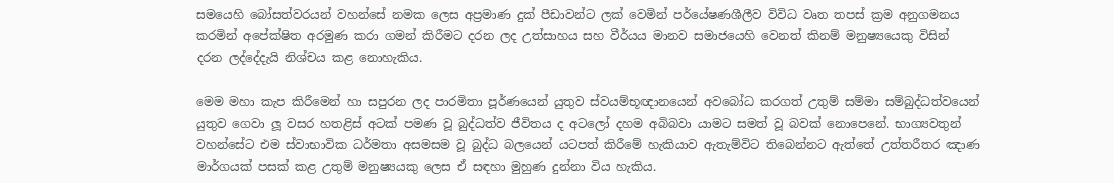සමයෙහි බෝසත්වරයන් වහන්සේ නමක ලෙස අප්‍රමාණ දුක් පීඩාවන්ට ලක් වෙමින් පර්යේෂණශීලීව විවිධ වෘත තපස් ක්‍රම අනුගමනය කරමින් අපේක්ෂිත අරමුණ කරා ගමන් කිරීමට දරන ලද උත්සාහය සහ වීර්යය මානව සමාජයෙහි වෙනත් කිනම් මනුෂ්‍යයෙකු විසින් දරන ලද්දේදැයි නිශ්චය කළ නොහැකිය.

මෙම මහා කැප කිරීමෙන් හා සපුරන ලද පාරමිතා පූර්ණයෙන් යුතුව ස්වයම්භූඥානයෙන් අවබෝධ කරගත් උතුම් සම්මා සම්බුද්ධත්වයෙන් යුතුව ගෙවා ලූ වසර හතළිස් අටක් පමණ වූ බුද්ධත්ව ජීවිතය ද අටලෝ දහම අබිබවා යාමට සමත් වූ බවක් නොපෙනේ. භාග්‍යවතුන් වහන්සේට එම ස්වාභාවික ධර්මතා අසමසම වූ බුද්ධ බලයෙන් යටපත් කිරීමේ හැකියාව ඇතැම්විට තිබෙන්නට ඇත්තේ උත්තරීතර ඤාණ මාර්ගයක් පසක් කළ උතුම් මනුෂ්‍යයකු ලෙස ඒ සඳහා මුහුණ දුන්නා විය හැකිය.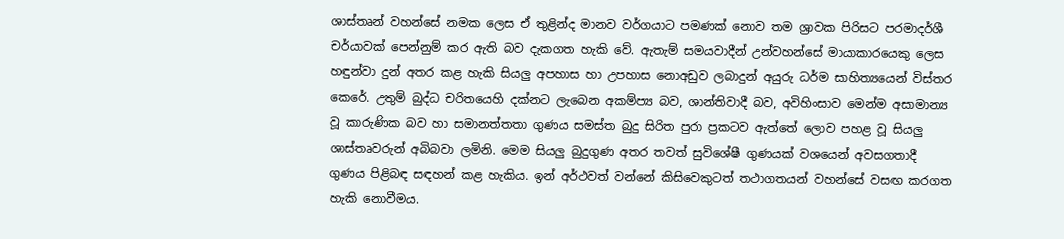ශාස්තෘන් වහන්සේ නමක ලෙස ඒ තුළින්ද මානව වර්ගයාට පමණක් නොව තම ශ්‍රාවක පිරිසට පරමාදර්ශී චර්යාවක් පෙන්නුම් කර ඇති බව දැකගත හැකි වේ. ඇතැම් සමයවාදීන් උන්වහන්සේ මායාකාරයෙකු ලෙස හඳුන්වා දුන් අතර කළ හැකි සියලු‍ අපහාස හා උපහාස නොඅඩුව ලබාදුන් අයුරු ධර්ම සාහිත්‍යයෙන් විස්තර කෙරේ. උතුම් බුද්ධ චරිතයෙහි දක්නට ලැබෙන අකම්ප්‍ය බව, ශාන්තිවාදී බව, අවිහිංසාව මෙන්ම අසාමාන්‍ය වූ කාරුණික බව හා සමානත්තතා ගුණය සමස්ත බුදු සිරිත පුරා ප්‍රකටව ඇත්තේ ලොව පහළ වූ සියලු‍ ශාස්තෘවරුන් අබිබවා ලමිනි. මෙම සියලු‍ බුදුගුණ අතර තවත් සුවිශේෂී ගුණයක් වශයෙන් අවසගතාදී ගුණය පිළිබඳ සඳහන් කළ හැකිය. ඉන් අර්ථවත් වන්නේ කිසිවෙකුටත් තථාගතයන් වහන්සේ වසඟ කරගත හැකි නොවීමය.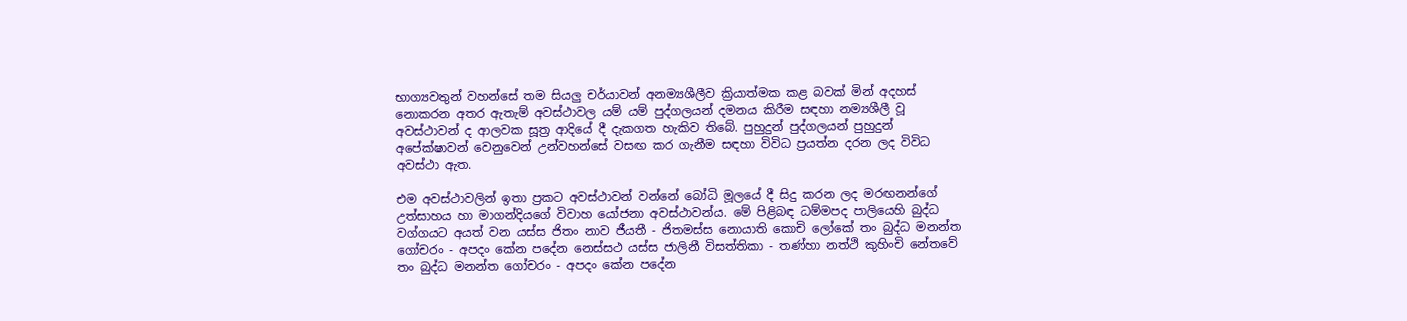භාග්‍යවතුන් වහන්සේ තම සියලු‍ චර්යාවන් අනම්‍යශීලීව ක්‍රියාත්මක කළ බවක් මින් අදහස් නොකරන අතර ඇතැම් අවස්ථාවල යම් යම් පුද්ගලයන් දමනය කිරීම සඳහා නම්‍යශීලී වූ අවස්ථාවන් ද ආලවක සූත්‍ර ආදියේ දී දැකගත හැකිව තිබේ. පුහුදුන් පුද්ගලයන් පුහුදුන් අපේක්ෂාවන් වෙනුවෙන් උන්වහන්සේ වසඟ කර ගැනීම සඳහා විවිධ ප්‍රයත්න දරන ලද විවිධ අවස්ථා ඇත.

එම අවස්ථාවලින් ඉතා ප්‍රකට අවස්ථාවන් වන්නේ බෝධි මූලයේ දී සිදු කරන ලද මරඟනන්ගේ උත්සාහය හා මාගන්දියගේ විවාහ යෝජනා අවස්ථාවන්ය. මේ පිළිබඳ ධම්මපද පාලියෙහි බුද්ධ වග්ගයට අයත් වන යස්ස ජිතං නාව ජීයතී - ජිතමස්ස නොයාති කොචි ලෝකේ තං බුද්ධ මනන්ත ගෝචරං - අපදං කේන පදේන නෙස්සථ යස්ස ජාලිනී විසත්තිකා - තණ්හා නත්ථි කුහිංචි නේතවේ තං බුද්ධ මනන්ත ගෝචරං - අපදං කේන පදේන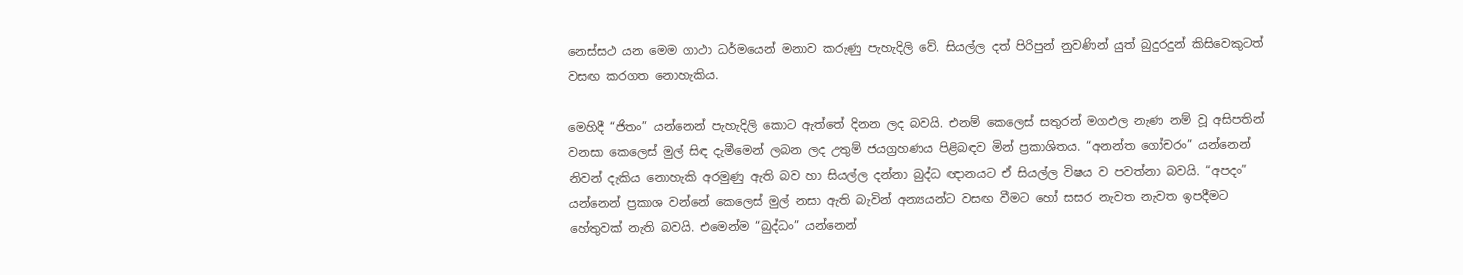නෙස්සථ යන මෙම ගාථා ධර්මයෙන් මනාව කරුණු පැහැදිලි වේ. සියල්ල දත් පිරිපුන් නුවණින් යුත් බුදුරදුන් කිසිවෙකුටත් වසඟ කරගත නොහැකිය.

මෙහිදී “ජිතං” යන්නෙන් පැහැදිලි කොට ඇත්තේ දිනන ලද බවයි. එනම් කෙලෙස් සතුරන් මගඵල නැණ නම් වූ අසිපතින් වනසා කෙලෙස් මුල් සිඳ දැමීමෙන් ලබන ලද උතුම් ජයග්‍රහණය පිළිබඳව මින් ප්‍රකාශිතය. “අනන්ත ගෝචරං” යන්නෙන් නිවන් දැකිය නොහැකි අරමුණු ඇති බව හා සියල්ල දන්නා බුද්ධ ඥානයට ඒ සියල්ල විෂය ව පවත්නා බවයි. “අපදං” යන්නෙන් ප්‍රකාශ වන්නේ කෙලෙස් මුල් නසා ඇති බැවින් අන්‍යයන්ට වසඟ වීමට හෝ සසර නැවත නැවත ඉපදීමට හේතුවක් නැති බවයි. එමෙන්ම “බුද්ධං” යන්නෙන්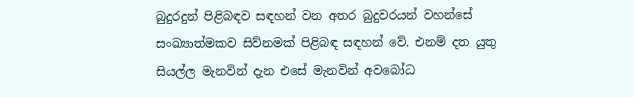බුදුරදුන් පිළිබඳව සඳහන් වන අතර බුදුවරයන් වහන්සේ සංඛ්‍යාත්මකව සිව්නමක් පිළිබඳ සඳහන් වේ. එනම් දත යුතු සියල්ල මැනවින් දැන එසේ මැනවින් අවබෝධ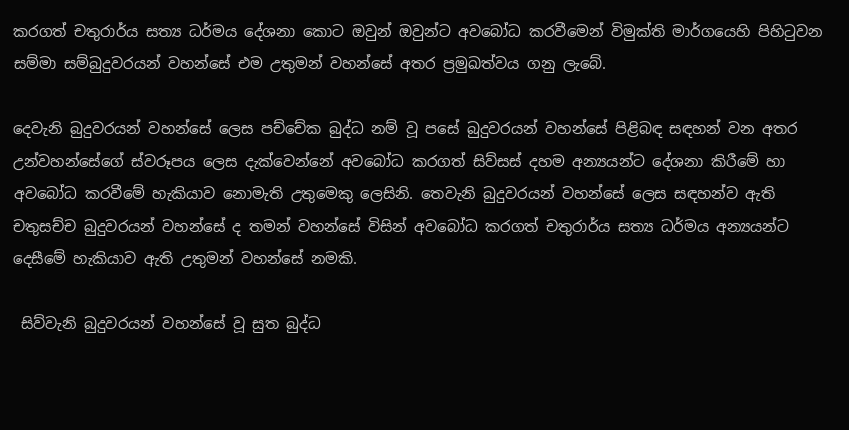කරගත් චතුරාර්ය සත්‍ය ධර්මය දේශනා කොට ඔවුන් ඔවුන්ට අවබෝධ කරවීමෙන් විමුක්ති මාර්ගයෙහි පිහිටුවන සම්මා සම්බුදුවරයන් වහන්සේ එම උතුමන් වහන්සේ අතර ප්‍රමුඛත්වය ගනු ලැබේ.

දෙවැනි බුදුවරයන් වහන්සේ ලෙස පච්චේක බුද්ධ නම් වූ පසේ බුදුවරයන් වහන්සේ පිළිබඳ සඳහන් වන අතර උන්වහන්සේගේ ස්වරූපය ලෙස දැක්වෙන්නේ අවබෝධ කරගත් සිව්සස් දහම අන්‍යයන්ට දේශනා කිරීමේ හා අවබෝධ කරවීමේ හැකියාව නොමැති උතුමෙකු ලෙසිනි. තෙවැනි බුදුවරයන් වහන්සේ ලෙස සඳහන්ව ඇති චතුසච්ච බුදුවරයන් වහන්සේ ද තමන් වහන්සේ විසින් අවබෝධ කරගත් චතුරාර්ය සත්‍ය ධර්මය අන්‍යයන්ට දෙසීමේ හැකියාව ඇති උතුමන් වහන්සේ නමකි.

 සිව්වැනි බුදුවරයන් වහන්සේ වූ සුත බුද්ධ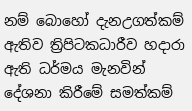නම් බොහෝ දැනඋගත්කම් ඇතිව ත්‍රිපිටකධාරීව හදාරා ඇති ධර්මය මැනවින් දේශනා කිරීමේ සමත්කම්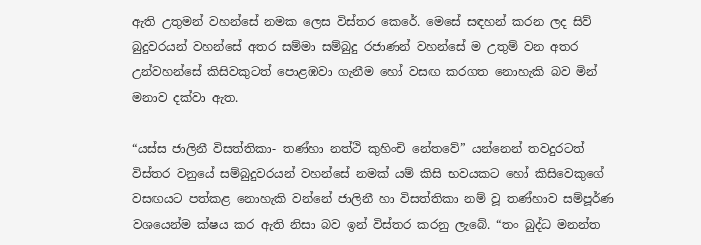ඇති උතුමන් වහන්සේ නමක ලෙස විස්තර කෙරේ. මෙසේ සඳහන් කරන ලද සිව් බුදුවරයන් වහන්සේ අතර සම්මා සම්බුදු රජාණන් වහන්සේ ම උතුම් වන අතර උන්වහන්සේ කිසිවකුටත් පොළඹවා ගැනීම හෝ වසඟ කරගත නොහැකි බව මින් මනාව දක්වා ඇත.

“යස්ස ජාලිනී විසත්තිකා- තණ්හා නත්ථි කුහිංචි නේතවේ” යන්නෙන් තවදුරටත් විස්තර වනුයේ සම්බුදුවරයන් වහන්සේ නමක් යම් කිසි භවයකට හෝ කිසිවෙකුගේ වසඟයට පත්කළ නොහැකි වන්නේ ජාලිනී හා විසත්තිකා නම් වූ තණ්හාව සම්පූර්ණ වශයෙන්ම ක්ෂය කර ඇති නිසා බව ඉන් විස්තර කරනු ලැබේ. “තං බුද්ධ මනන්ත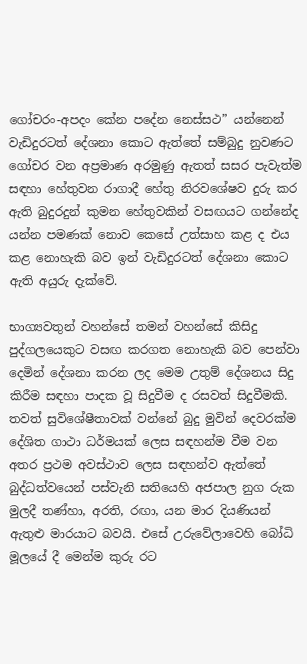ගෝචරං-අපදං කේන පදේන නෙස්සථ” යන්නෙන් වැඩිදුරටත් දේශනා කොට ඇත්තේ සම්බුදු නුවණට ගෝචර වන අප්‍රමාණ අරමුණු ඇතත් සසර පැවැත්ම සඳහා හේතුවන රාගාදී හේතු නිරවශේෂව දුරු කර ඇති බුදුරදුන් කුමන හේතුවකින් වසඟයට ගන්නේද යන්න පමණක් නොව කෙසේ උත්සාහ කළ ද එය කළ නොහැකි බව ඉන් වැඩිදුරටත් දේශනා කොට ඇති අයුරු දැක්වේ.

භාග්‍යවතුන් වහන්සේ තමන් වහන්සේ කිසිදු පුද්ගලයෙකුට වසඟ කරගත නොහැකි බව පෙන්වා දෙමින් දේශනා කරන ලද මෙම උතුම් දේශනය සිදු කිරීම සඳහා පාදක වූ සිදුවීම ද රසවත් සිදුවීමකි. තවත් සුවිශේෂීතාවක් වන්නේ බුදු මුවින් දෙවරක්ම දේශිත ගාථා ධර්මයක් ලෙස සඳහන්ම වීම වන අතර ප්‍රථම අවස්ථාව ලෙස සඳහන්ව ඇත්තේ බුද්ධත්වයෙන් පස්වැනි සතියෙහි අජපාල නුග රුක මුලදී තණ්හා, අරති, රඟා, යන මාර දියණියන් ඇතුළු මාරයාට බවයි. එසේ උරුවේලාවෙහි බෝධි මූලයේ දී මෙන්ම කුරු රට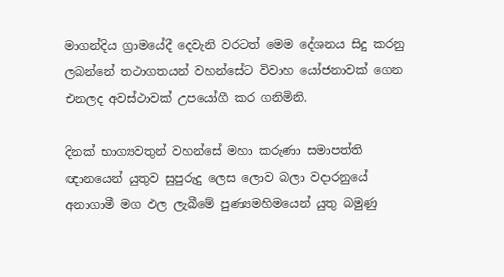මාගන්දිය ග්‍රාමයේදී දෙවැනි වරටත් මෙම දේශනය සිදු කරනු ලබන්නේ තථාගතයන් වහන්සේට විවාහ යෝජනාවක් ගෙන එනලද අවස්ථාවක් උපයෝගී කර ගනිමිනි.

දිනක් භාග්‍යවතුන් වහන්සේ මහා කරුණා සමාපත්ති ඥානයෙන් යුතුව සුපුරුදු ලෙස ලොව බලා වදාරනුයේ අනාගාමී මග ඵල ලැබීමේ පුණ්‍යමහිමයෙන් යුතු බමුණු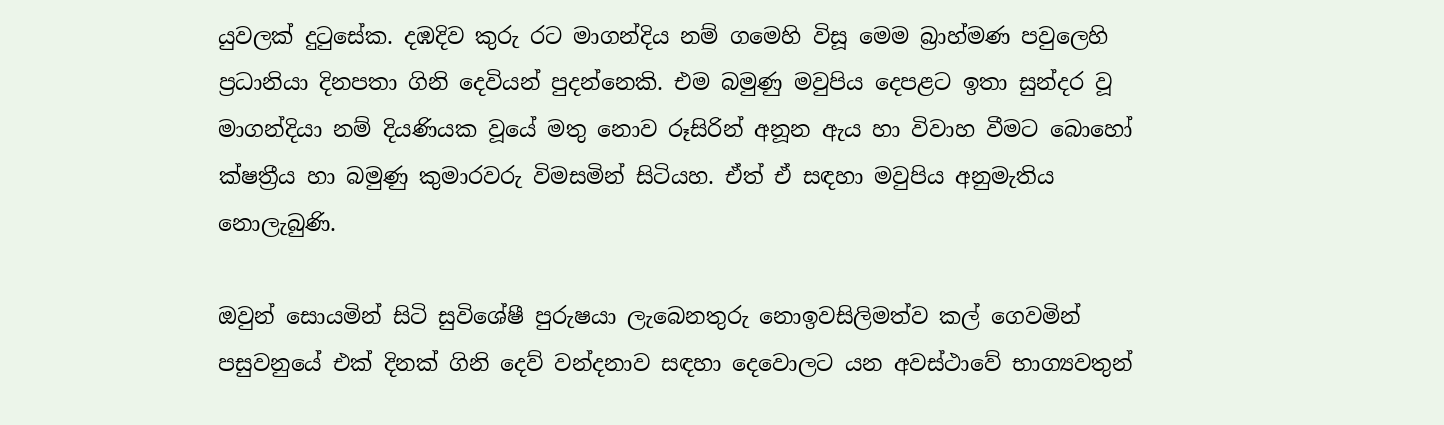යුවලක් දුටුසේක. දඹදිව කුරු රට මාගන්දිය නම් ගමෙහි විසූ මෙම බ්‍රාහ්මණ පවුලෙහි ප්‍රධානියා දිනපතා ගිනි දෙවියන් පුදන්නෙකි. එම බමුණු මවුපිය දෙපළට ඉතා සුන්දර වූ මාගන්දියා නම් දියණියක වූයේ මතු නොව රූසිරින් අනූන ඇය හා විවාහ වීමට බොහෝ ක්ෂත්‍රීය හා බමුණු කුමාරවරු විමසමින් සිටියහ. ඒත් ඒ සඳහා මවුපිය අනුමැතිය නොලැබුණි.

ඔවුන් සොයමින් සිටි සුවිශේෂී පුරුෂයා ලැබෙනතුරු නොඉවසිලිමත්ව කල් ගෙවමින් පසුවනුයේ එක් දිනක් ගිනි දෙව් වන්දනාව සඳහා දෙවොලට යන අවස්ථාවේ භාග්‍යවතුන්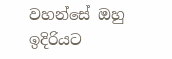වහන්සේ ඔහු ඉදිරියට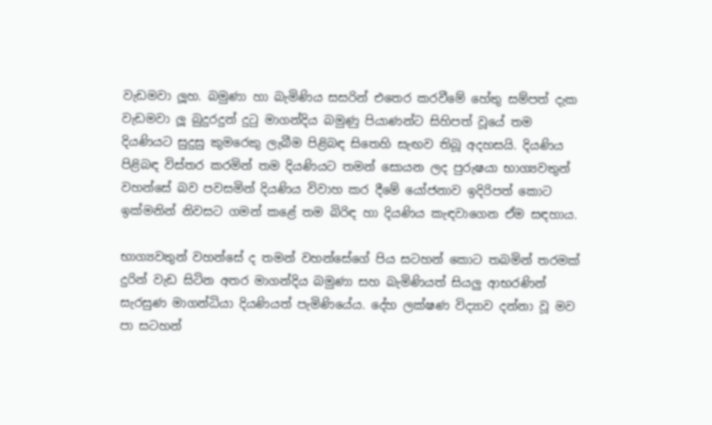වැඩමවා ලූහ. බමුණා හා බැමිණිය සසරින් එතෙර කරවීමේ හේතු සම්පත් දැක වැඩමවා ලූ බුදුරදුන් දුටු මාගන්දිය බමුණු පියාණන්ට සිහිපත් වූයේ තම දියණියට සුදුසු කුමරෙකු ලැබීම පිළිබඳ සිතෙහි සැඟව තිබූ අදහසයි. දියණිය පිළිබඳ විස්තර කරමින් තම දියණියට තමන් සොයන ලද පුරුෂයා භාග්‍යවතුන් වහන්සේ බව පවසමින් දියණිය විවාහ කර දීමේ යෝජනාව ඉදිරිපත් කොට ඉක්මනින් නිවසට ගමන් කළේ තම බිරිඳ හා දියණිය කැඳවාගෙන ඒම සඳහාය.

භාග්‍යවතුන් වහන්සේ ද තමන් වහන්සේගේ පිය සටහන් කොට තබමින් තරමක් දුරින් වැඩ සිටින අතර මාගන්දිය බමුණා සහ බැමිණියත් සියලු‍ ආභරණින් සැරසුණ මාගන්ධියා දියණියත් පැමිණියේය. දේහ ලක්ෂණ විද්‍යාව දන්නා වූ මව පා සටහන්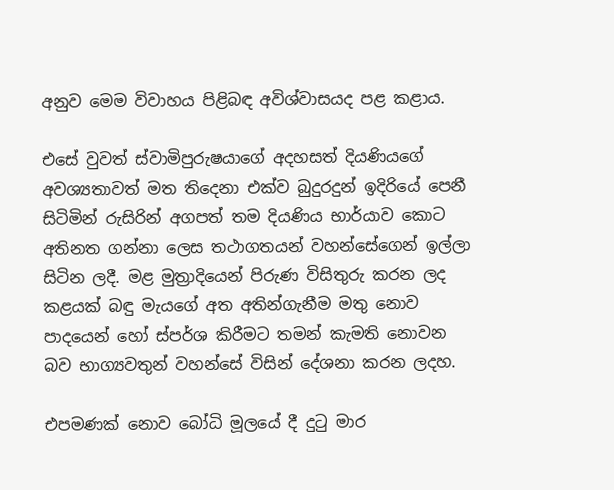අනුව මෙම විවාහය පිළිබඳ අවිශ්වාසයද පළ කළාය.

එසේ වුවත් ස්වාමිපුරුෂයාගේ අදහසත් දියණියගේ අවශ්‍යතාවත් මත තිදෙනා එක්ව බුදුරදුන් ඉදිරියේ පෙනී සිටිමින් රුසිරින් අගපත් තම දියණිය භාර්යාව කොට අතිනත ගන්නා ලෙස තථාගතයන් වහන්සේගෙන් ඉල්ලා සිටින ලදී. මළ මුත්‍රාදියෙන් පිරුණ විසිතුරු කරන ලද කළයක් බඳු මැයගේ අත අතින්ගැනීම මතු නොව පාදයෙන් හෝ ස්පර්ශ කිරීමට තමන් කැමති නොවන බව භාග්‍යවතුන් වහන්සේ විසින් දේශනා කරන ලදහ.

එපමණක් නොව බෝධි මූලයේ දී දුටු මාර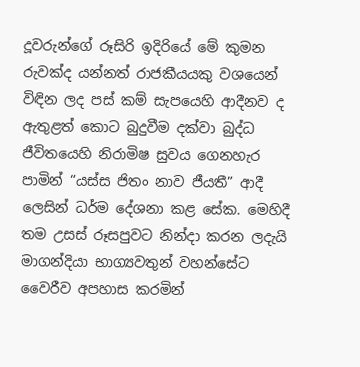දූවරුන්ගේ රූසිරි ඉදිරියේ මේ කුමන රුවක්ද යන්නත් රාජකීයයකු වශයෙන් විඳින ලද පස් කම් සැපයෙහි ආදීනව ද ඇතුළත් කොට බුදුවීම දක්වා බුද්ධ ජීවිතයෙහි නිරාමිෂ සුවය ගෙනහැර පාමින් “යස්ස ජිතං නාව ජීයතී” ආදී ලෙසින් ධර්ම දේශනා කළ සේක. මෙහිදී තම උසස් රූසපුවට නින්දා කරන ලදැයි මාගන්දියා භාග්‍යවතුන් වහන්සේට වෛරීව අපහාස කරමින්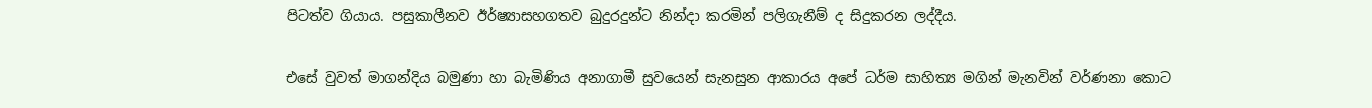පිටත්ව ගියාය. පසුකාලීනව ඊර්ෂ්‍යාසහගතව බුදුරදුන්ට නින්දා කරමින් පලිගැනීම් ද සිදුකරන ලද්දීය.

එසේ වුවත් මාගන්දිය බමුණා හා බැමිණිය අනාගාමී සුවයෙන් සැනසුන ආකාරය අපේ ධර්ම සාහිත්‍ය මගින් මැනවින් වර්ණනා කොට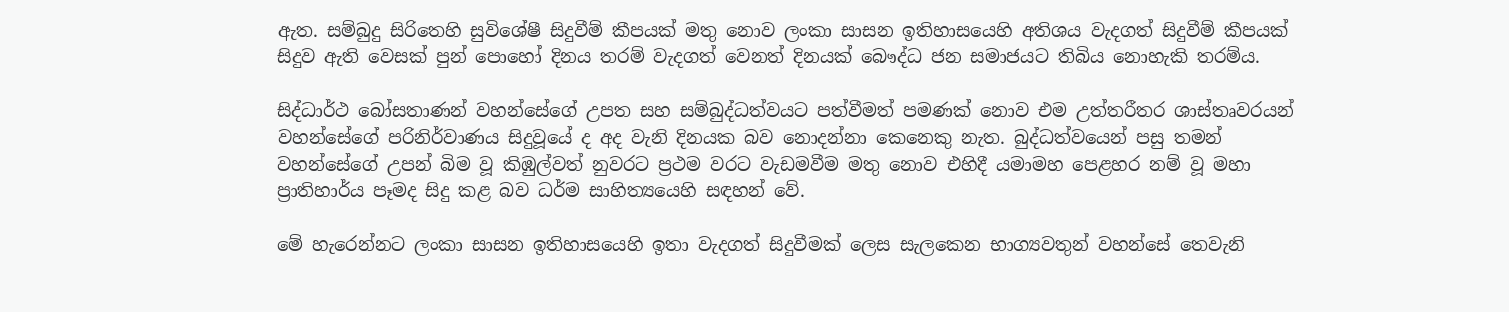ඇත. සම්බුදු සිරිතෙහි සුවිශේෂී සිදුවීම් කීපයක් මතු නොව ලංකා සාසන ඉතිහාසයෙහි අතිශය වැදගත් සිදුවීම් කීපයක් සිදුව ඇති වෙසක් පුන් පොහෝ දිනය තරම් වැදගත් වෙනත් දිනයක් බෞද්ධ ජන සමාජයට තිබිය නොහැකි තරම්ය.

සිද්ධාර්ථ බෝසතාණන් වහන්සේගේ උපත සහ සම්බුද්ධත්වයට පත්වීමත් පමණක් නොව එම උත්තරීතර ශාස්තෘවරයන් වහන්සේගේ පරිනිර්වාණය සිදුවූයේ ද අද වැනි දිනයක බව නොදන්නා කෙනෙකු නැත. බුද්ධත්වයෙන් පසු තමන් වහන්සේගේ උපන් බිම වූ කිඹුල්වත් නුවරට ප්‍රථම වරට වැඩමවීම මතු නොව එහිදී යමාමහ පෙළහර නම් වූ මහා ප්‍රාතිහාර්ය පෑමද සිදු කළ බව ධර්ම සාහිත්‍යයෙහි සඳහන් වේ.

මේ හැරෙන්නට ලංකා සාසන ඉතිහාසයෙහි ඉතා වැදගත් සිදුවීමක් ලෙස සැලකෙන භාග්‍යවතුන් වහන්සේ තෙවැනි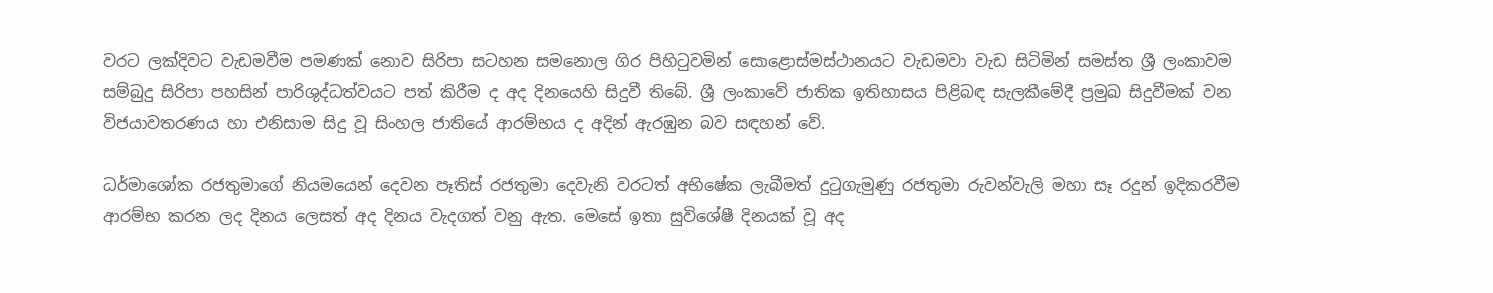වරට ලක්දිවට වැඩමවීම පමණක් නොව සිරිපා සටහන සමනොල ගිර පිහිටුවමින් සොළොස්මස්ථානයට වැඩමවා වැඩ සිටිමින් සමස්ත ශ්‍රී ලංකාවම සම්බුදු සිරිපා පහසින් පාරිශුද්ධත්වයට පත් කිරීම ද අද දිනයෙහි සිදුවී තිබේ. ශ්‍රී ලංකාවේ ජාතික ඉතිහාසය පිළිබඳ සැලකීමේදී ප්‍රමුඛ සිදුවීමක් වන විජයාවතරණය හා එනිසාම සිදු වූ සිංහල ජාතියේ ආරම්භය ද අදින් ඇරඹුන බව සඳහන් වේ.

ධර්මාශෝක රජතුමාගේ නියමයෙන් දෙවන පෑතිස් රජතුමා දෙවැනි වරටත් අභිෂේක ලැබීමත් දුටුගැමුණු රජතුමා රුවන්වැලි මහා සෑ රදුන් ඉදිකරවීම ආරම්භ කරන ලද දිනය ලෙසත් අද දිනය වැදගත් වනු ඇත. මෙසේ ඉතා සුවිශේෂී දිනයක් වූ අද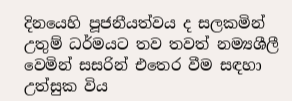දිනයෙහි පූජනීයත්වය ද සලකමින් උතුම් ධර්මයට තව තවත් නම්‍යශීලී වෙමින් සසරින් එතෙර වීම සඳහා උත්සුක විය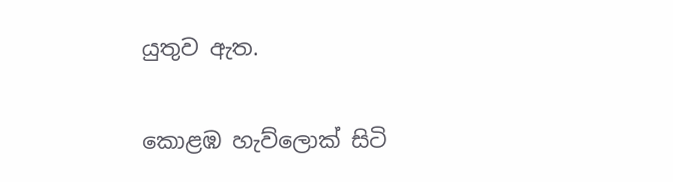යුතුව ඇත.

කොළඹ හැව්ලොක් සිටි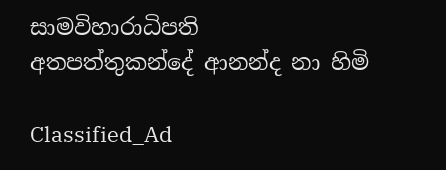සාමවිහාරාධිපති
අතපත්තුකන්දේ ආනන්ද නා හිමි

Classified_Ad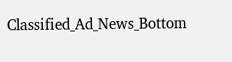Classified_Ad_News_Bottom